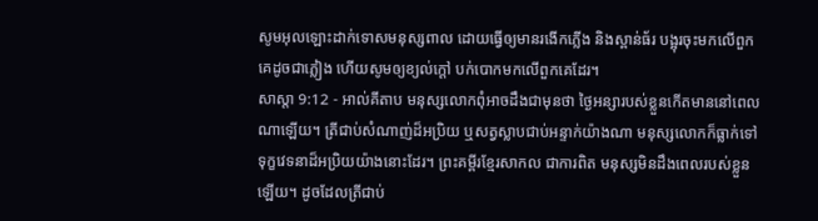សូមអុលឡោះដាក់ទោសមនុស្សពាល ដោយធ្វើឲ្យមានរងើកភ្លើង និងស្ពាន់ធ័រ បង្អុរចុះមកលើពួកគេដូចជាភ្លៀង ហើយសូមឲ្យខ្យល់ក្ដៅ បក់បោកមកលើពួកគេដែរ។
សាស្តា 9:12 - អាល់គីតាប មនុស្សលោកពុំអាចដឹងជាមុនថា ថ្ងៃអន្សារបស់ខ្លួនកើតមាននៅពេលណាឡើយ។ ត្រីជាប់សំណាញ់ដ៏អប្រិយ ឬសត្វស្លាបជាប់អន្ទាក់យ៉ាងណា មនុស្សលោកក៏ធ្លាក់ទៅទុក្ខវេទនាដ៏អប្រិយយ៉ាងនោះដែរ។ ព្រះគម្ពីរខ្មែរសាកល ជាការពិត មនុស្សមិនដឹងពេលរបស់ខ្លួនឡើយ។ ដូចដែលត្រីជាប់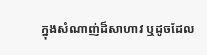ក្នុងសំណាញ់ដ៏សាហាវ ឬដូចដែល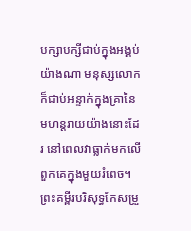បក្សាបក្សីជាប់ក្នុងអង្គប់យ៉ាងណា មនុស្សលោកក៏ជាប់អន្ទាក់ក្នុងគ្រានៃមហន្តរាយយ៉ាងនោះដែរ នៅពេលវាធ្លាក់មកលើពួកគេក្នុងមួយរំពេច។ ព្រះគម្ពីរបរិសុទ្ធកែសម្រួ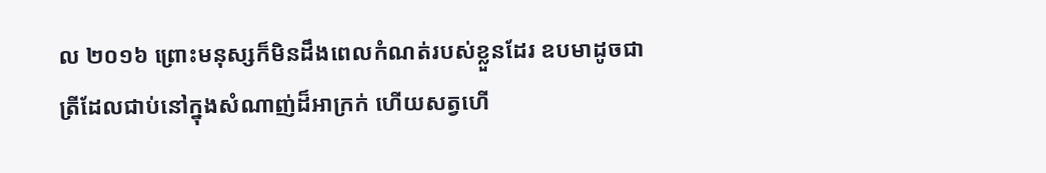ល ២០១៦ ព្រោះមនុស្សក៏មិនដឹងពេលកំណត់របស់ខ្លួនដែរ ឧបមាដូចជាត្រីដែលជាប់នៅក្នុងសំណាញ់ដ៏អាក្រក់ ហើយសត្វហើ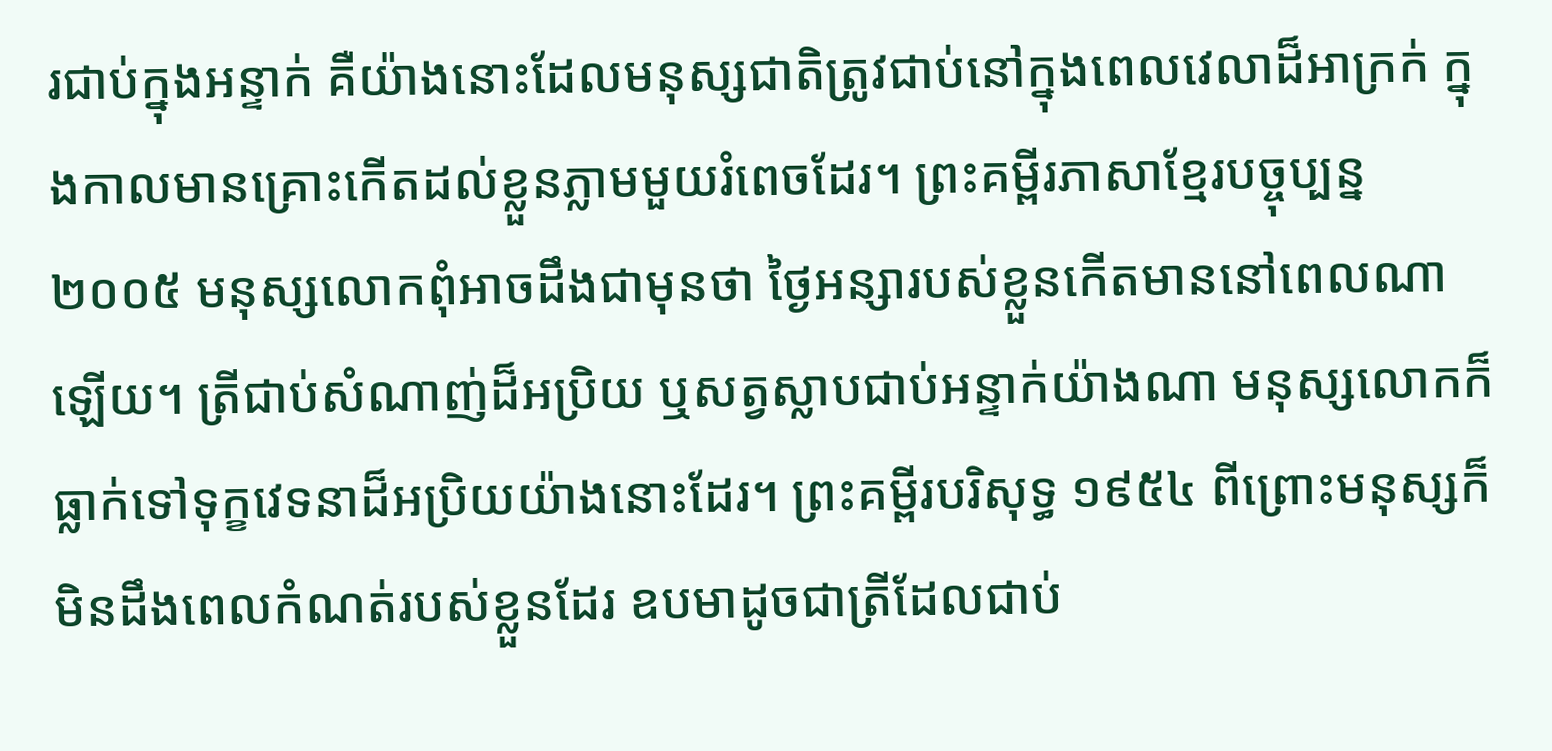រជាប់ក្នុងអន្ទាក់ គឺយ៉ាងនោះដែលមនុស្សជាតិត្រូវជាប់នៅក្នុងពេលវេលាដ៏អាក្រក់ ក្នុងកាលមានគ្រោះកើតដល់ខ្លួនភ្លាមមួយរំពេចដែរ។ ព្រះគម្ពីរភាសាខ្មែរបច្ចុប្បន្ន ២០០៥ មនុស្សលោកពុំអាចដឹងជាមុនថា ថ្ងៃអន្សារបស់ខ្លួនកើតមាននៅពេលណាឡើយ។ ត្រីជាប់សំណាញ់ដ៏អប្រិយ ឬសត្វស្លាបជាប់អន្ទាក់យ៉ាងណា មនុស្សលោកក៏ធ្លាក់ទៅទុក្ខវេទនាដ៏អប្រិយយ៉ាងនោះដែរ។ ព្រះគម្ពីរបរិសុទ្ធ ១៩៥៤ ពីព្រោះមនុស្សក៏មិនដឹងពេលកំណត់របស់ខ្លួនដែរ ឧបមាដូចជាត្រីដែលជាប់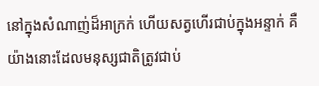នៅក្នុងសំណាញ់ដ៏អាក្រក់ ហើយសត្វហើរជាប់ក្នុងអន្ទាក់ គឺយ៉ាងនោះដែលមនុស្សជាតិត្រូវជាប់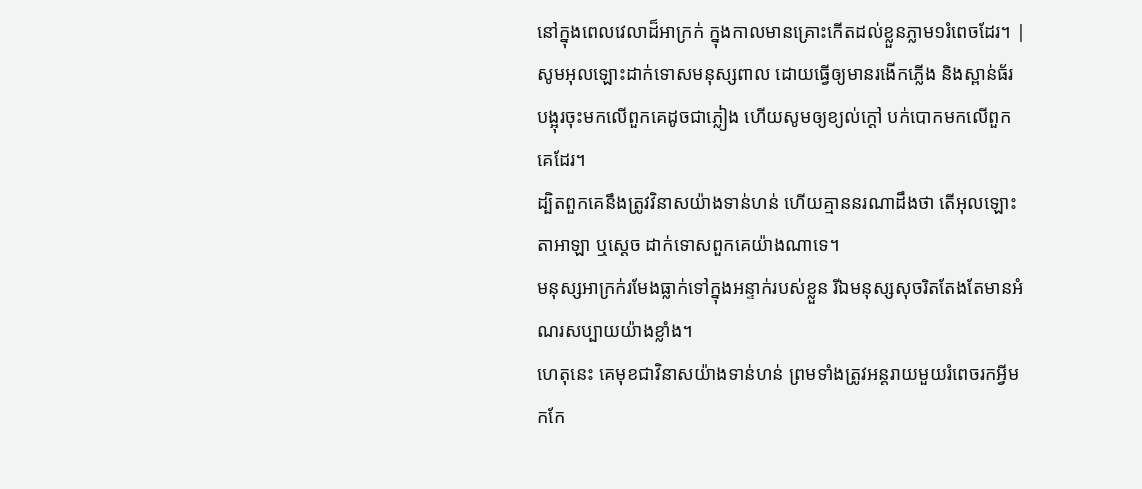នៅក្នុងពេលវេលាដ៏អាក្រក់ ក្នុងកាលមានគ្រោះកើតដល់ខ្លួនភ្លាម១រំពេចដែរ។ |
សូមអុលឡោះដាក់ទោសមនុស្សពាល ដោយធ្វើឲ្យមានរងើកភ្លើង និងស្ពាន់ធ័រ បង្អុរចុះមកលើពួកគេដូចជាភ្លៀង ហើយសូមឲ្យខ្យល់ក្ដៅ បក់បោកមកលើពួកគេដែរ។
ដ្បិតពួកគេនឹងត្រូវវិនាសយ៉ាងទាន់ហន់ ហើយគ្មាននរណាដឹងថា តើអុលឡោះតាអាឡា ឬស្ដេច ដាក់ទោសពួកគេយ៉ាងណាទេ។
មនុស្សអាក្រក់រមែងធ្លាក់ទៅក្នុងអន្ទាក់របស់ខ្លួន រីឯមនុស្សសុចរិតតែងតែមានអំណរសប្បាយយ៉ាងខ្លាំង។
ហេតុនេះ គេមុខជាវិនាសយ៉ាងទាន់ហន់ ព្រមទាំងត្រូវអន្តរាយមួយរំពេចរកអ្វីមកកែ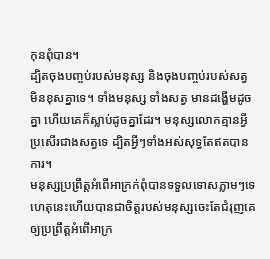កុនពុំបាន។
ដ្បិតចុងបញ្ចប់របស់មនុស្ស និងចុងបញ្ចប់របស់សត្វ មិនខុសគ្នាទេ។ ទាំងមនុស្ស ទាំងសត្វ មានដង្ហើមដូចគ្នា ហើយគេក៏ស្លាប់ដូចគ្នាដែរ។ មនុស្សលោកគ្មានអ្វីប្រសើរជាងសត្វទេ ដ្បិតអ្វីៗទាំងអស់សុទ្ធតែឥតបានការ។
មនុស្សប្រព្រឹត្តអំពើអាក្រក់ពុំបានទទួលទោសភ្លាមៗទេ ហេតុនេះហើយបានជាចិត្តរបស់មនុស្សចេះតែជំរុញគេឲ្យប្រព្រឹត្តអំពើអាក្រ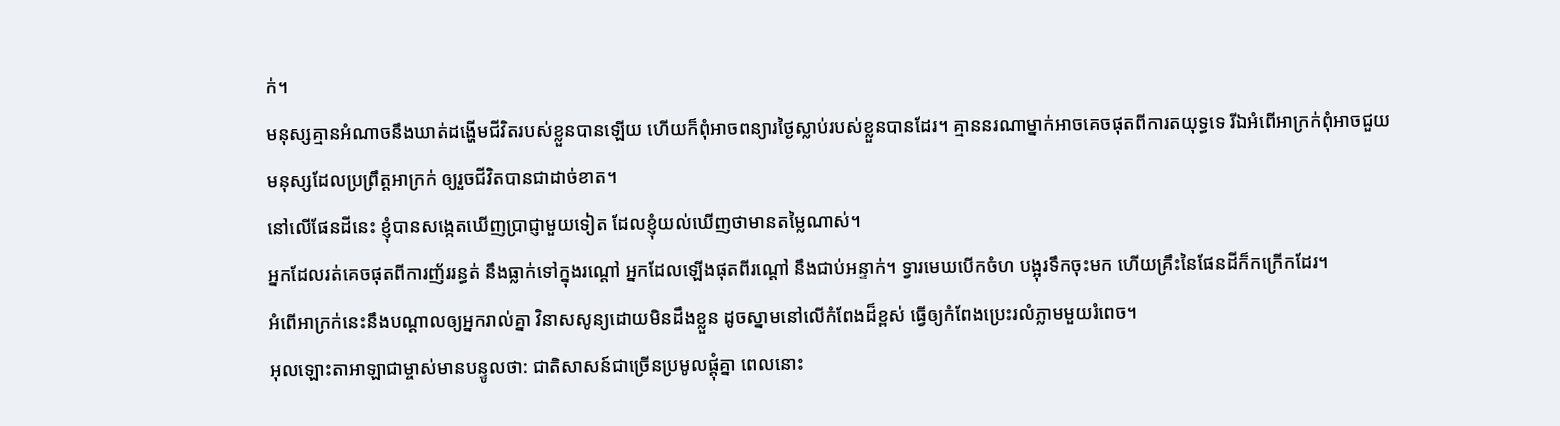ក់។
មនុស្សគ្មានអំណាចនឹងឃាត់ដង្ហើមជីវិតរបស់ខ្លួនបានឡើយ ហើយក៏ពុំអាចពន្យារថ្ងៃស្លាប់របស់ខ្លួនបានដែរ។ គ្មាននរណាម្នាក់អាចគេចផុតពីការតយុទ្ធទេ រីឯអំពើអាក្រក់ពុំអាចជួយមនុស្សដែលប្រព្រឹត្តអាក្រក់ ឲ្យរួចជីវិតបានជាដាច់ខាត។
នៅលើផែនដីនេះ ខ្ញុំបានសង្កេតឃើញប្រាជ្ញាមួយទៀត ដែលខ្ញុំយល់ឃើញថាមានតម្លៃណាស់។
អ្នកដែលរត់គេចផុតពីការញ័ររន្ធត់ នឹងធ្លាក់ទៅក្នុងរណ្ដៅ អ្នកដែលឡើងផុតពីរណ្ដៅ នឹងជាប់អន្ទាក់។ ទ្វារមេឃបើកចំហ បង្អុរទឹកចុះមក ហើយគ្រឹះនៃផែនដីក៏កក្រើកដែរ។
អំពើអាក្រក់នេះនឹងបណ្ដាលឲ្យអ្នករាល់គ្នា វិនាសសូន្យដោយមិនដឹងខ្លួន ដូចស្នាមនៅលើកំពែងដ៏ខ្ពស់ ធ្វើឲ្យកំពែងប្រេះរលំភ្លាមមួយរំពេច។
អុលឡោះតាអាឡាជាម្ចាស់មានបន្ទូលថា: ជាតិសាសន៍ជាច្រើនប្រមូលផ្ដុំគ្នា ពេលនោះ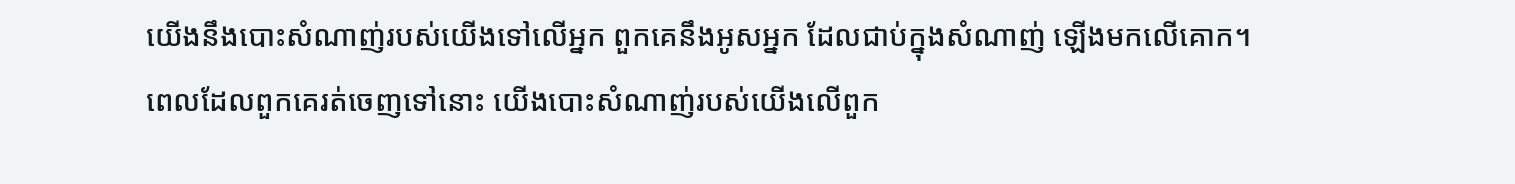យើងនឹងបោះសំណាញ់របស់យើងទៅលើអ្នក ពួកគេនឹងអូសអ្នក ដែលជាប់ក្នុងសំណាញ់ ឡើងមកលើគោក។
ពេលដែលពួកគេរត់ចេញទៅនោះ យើងបោះសំណាញ់របស់យើងលើពួក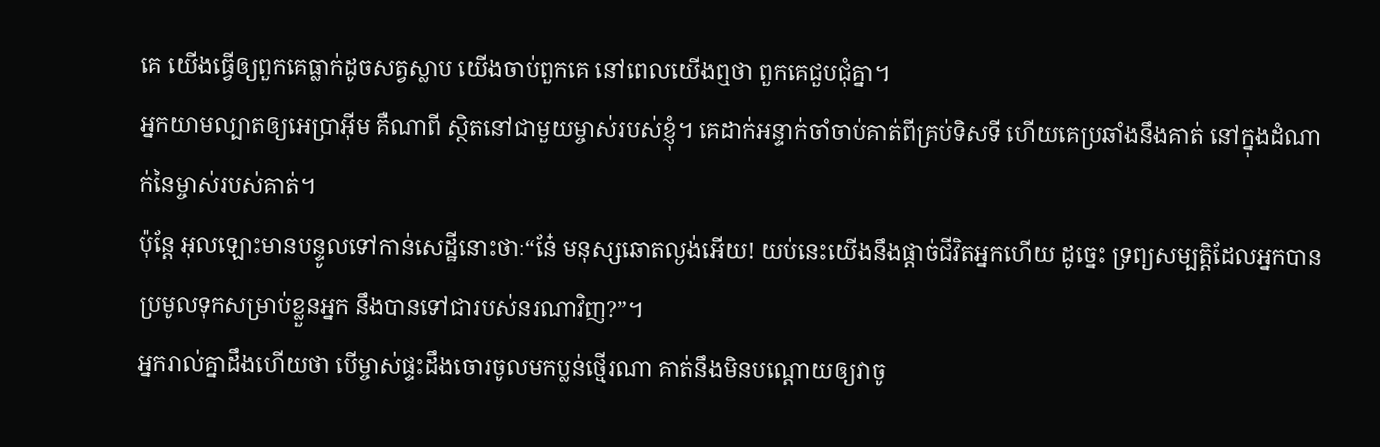គេ យើងធ្វើឲ្យពួកគេធ្លាក់ដូចសត្វស្លាប យើងចាប់ពួកគេ នៅពេលយើងឮថា ពួកគេជួបជុំគ្នា។
អ្នកយាមល្បាតឲ្យអេប្រាអ៊ីម គឺណាពី ស្ថិតនៅជាមួយម្ចាស់របស់ខ្ញុំ។ គេដាក់អន្ទាក់ចាំចាប់គាត់ពីគ្រប់ទិសទី ហើយគេប្រឆាំងនឹងគាត់ នៅក្នុងដំណាក់នៃម្ចាស់របស់គាត់។
ប៉ុន្តែ អុលឡោះមានបន្ទូលទៅកាន់សេដ្ឋីនោះថាៈ“នែ៎ មនុស្សឆោតល្ងង់អើយ! យប់នេះយើងនឹងផ្ដាច់ជីវិតអ្នកហើយ ដូច្នេះ ទ្រព្យសម្បត្តិដែលអ្នកបានប្រមូលទុកសម្រាប់ខ្លួនអ្នក នឹងបានទៅជារបស់នរណាវិញ?”។
អ្នករាល់គ្នាដឹងហើយថា បើម្ចាស់ផ្ទះដឹងចោរចូលមកប្លន់ថ្មើរណា គាត់នឹងមិនបណ្ដោយឲ្យវាចូ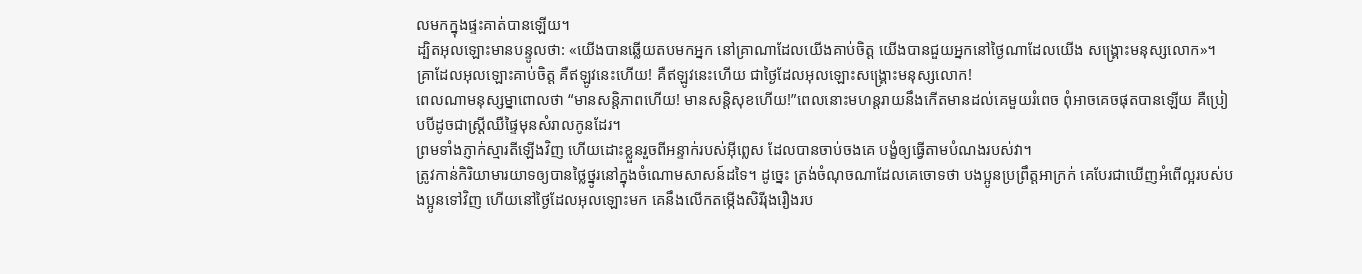លមកក្នុងផ្ទះគាត់បានឡើយ។
ដ្បិតអុលឡោះមានបន្ទូលថា: «យើងបានឆ្លើយតបមកអ្នក នៅគ្រាណាដែលយើងគាប់ចិត្ដ យើងបានជួយអ្នកនៅថ្ងៃណាដែលយើង សង្គ្រោះមនុស្សលោក»។ គ្រាដែលអុលឡោះគាប់ចិត្ត គឺឥឡូវនេះហើយ! គឺឥឡូវនេះហើយ ជាថ្ងៃដែលអុលឡោះសង្គ្រោះមនុស្សលោក!
ពេលណាមនុស្សម្នាពោលថា “មានសន្ដិភាពហើយ! មានសន្ដិសុខហើយ!”ពេលនោះមហន្តរាយនឹងកើតមានដល់គេមួយរំពេច ពុំអាចគេចផុតបានឡើយ គឺប្រៀបបីដូចជាស្ដ្រីឈឺផ្ទៃមុនសំរាលកូនដែរ។
ព្រមទាំងភ្ញាក់ស្មារតីឡើងវិញ ហើយដោះខ្លួនរួចពីអន្ទាក់របស់អ៊ីព្លេស ដែលបានចាប់ចងគេ បង្ខំឲ្យធ្វើតាមបំណងរបស់វា។
ត្រូវកាន់កិរិយាមារយាទឲ្យបានថ្លៃថ្នូរនៅក្នុងចំណោមសាសន៍ដទៃ។ ដូច្នេះ ត្រង់ចំណុចណាដែលគេចោទថា បងប្អូនប្រព្រឹត្ដអាក្រក់ គេបែរជាឃើញអំពើល្អរបស់បងប្អូនទៅវិញ ហើយនៅថ្ងៃដែលអុលឡោះមក គេនឹងលើកតម្កើងសិរីរុងរឿងរប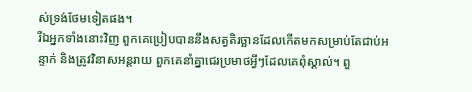ស់ទ្រង់ថែមទៀតផង។
រីឯអ្នកទាំងនោះវិញ ពួកគេប្រៀបបាននឹងសត្វតិរច្ឆានដែលកើតមកសម្រាប់តែជាប់អន្ទាក់ និងត្រូវវិនាសអន្ដរាយ ពួកគេនាំគ្នាជេរប្រមាថអ្វីៗដែលគេពុំស្គាល់។ ពួ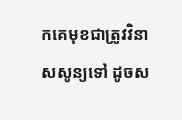កគេមុខជាត្រូវវិនាសសូន្យទៅ ដូចស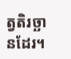ត្វតិរច្ឆានដែរ។